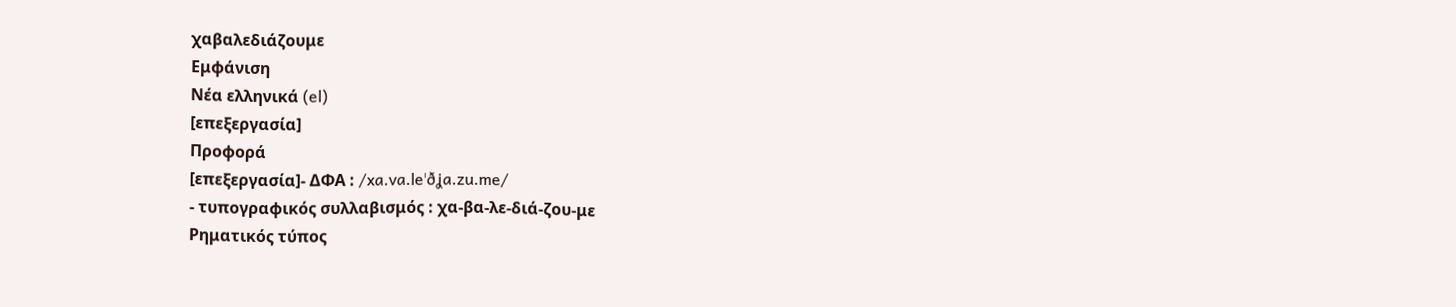χαβαλεδιάζουμε
Εμφάνιση
Νέα ελληνικά (el)
[επεξεργασία]
Προφορά
[επεξεργασία]- ΔΦΑ : /xa.va.leˈðʝa.zu.me/
- τυπογραφικός συλλαβισμός : χα‐βα‐λε‐διά‐ζου‐με
Ρηματικός τύπος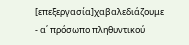[επεξεργασία]χαβαλεδιάζουμε
- α΄ πρόσωπο πληθυντικού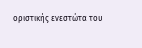οριστικής ενεστώτα του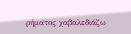ρήματος χαβαλεδιάζω